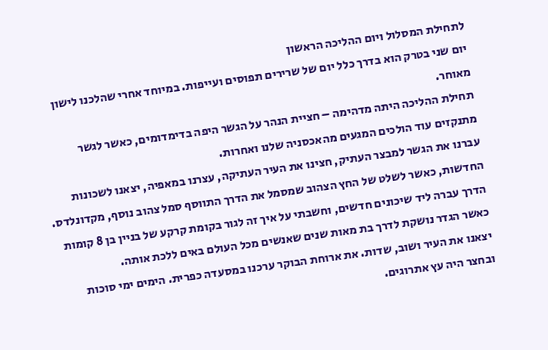לתחילת המסלול ויום ההליכה הראשון
יום שני בטרק הוא בדרך כלל יום של שרירים תפוסים ועייפות. במיוחד אחרי שהלכנו לישון מאוחר.
תחילת ההליכה היתה מדהימה – חציית הנהר על הגשר היפה בדימדומים, כאשר לגשר מתנקזים עוד הולכים המגעים מהאכסניה שלנו ואחרות.
עברנו את הגשר למבצר העתיק, חצינו את העיר העתיקה, עצרנו במאפיה, יצאנו לשכונות החדשות, כאשר לשלט של החץ הצהוב שמסמל את הדרך התווסף סמל צהוב נוסף, מקדונלדס.
הדרך עברה ליד שיכונים חדשים, וחשבתי על איך זה לגור בקומת קרקע של בניין בן 8 קומות כאשר הגדר נושקת לדרך בת מאות שנים שאנשים מכל העולם באים ללכת אותה.
יצאנו את העיר ושוב, שדות. את ארוחת הבוקר ערכנו במסעדה כפרית. הימים ימי סוכות ובחצר היה עץ אתרוגים.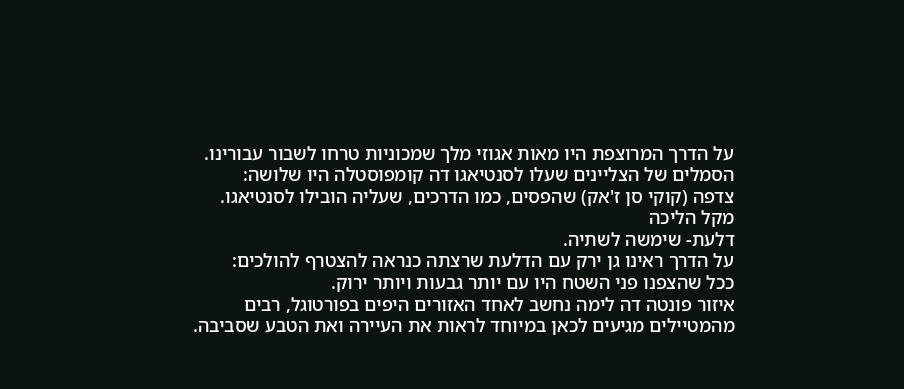על הדרך המרוצפת היו מאות אגוזי מלך שמכוניות טרחו לשבור עבורינו.
הסמלים של הצליינים שעלו לסנטיאגו דה קומפוסטלה היו שלושה:
צדפה (קוקי סן ז'אק) שהפסים, כמו הדרכים, שעליה הובילו לסנטיאגו.
מקל הליכה
דלעת- שימשה לשתיה.
על הדרך ראינו גן ירק עם הדלעת שרצתה כנראה להצטרף להולכים:
ככל שהצפנו פני השטח היו עם יותר גבעות ויותר ירוק.
איזור פונטה דה לימה נחשב לאחד האזורים היפים בפורטוגל, רבים מהמטיילים מגיעים לכאן במיוחד לראות את העיירה ואת הטבע שסביבה.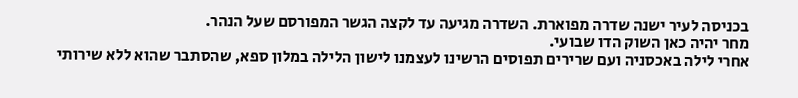בכניסה לעיר ישנה שדרה מפוארת. השדרה מגיעה עד לקצה הגשר המפורסם שעל הנהר.
מחר יהיה כאן השוק הדו שבועי.
אחרי לילה באכסניה ועם שרירים תפוסים הרשינו לעצמנו לישון הלילה במלון ספא, שהסתבר שהוא ללא שירותי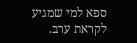ספא למי שמגיע לקראת ערב.